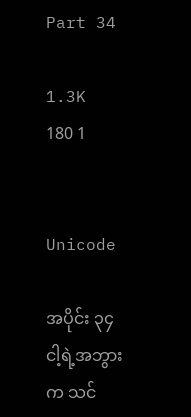Part 34

1.3K 180 1


Unicode

အပိုင်း ၃၄ ငါ့ရဲ့အဘွားက သင်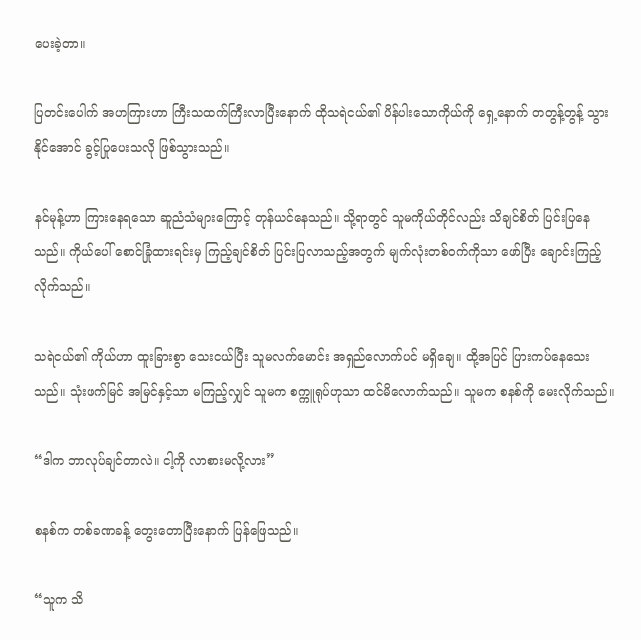ပေးခဲ့တာ။

ပြတင်းပေါက် အဟကြားဟာ ကြီးသထက်ကြီးလာပြီးနောက် ထိုသရဲငယ်၏ ပိန်ပါးသောကိုယ်ကို ရှေ့နောက် တတွန့်တွန့် သွားနိုင်အောင် ခွင့်ပြုပေးသလို ဖြစ်သွားသည်။

နင်မုန့်ဟာ ကြားနေရသော ဆူညံသံများကြောင့် တုန်ယင်နေသည်။ သို့ရာတွင် သူမကိုယ်တိုင်လည်း သိချင်စိတ် ပြင်းပြနေသည်။ ကိုယ်ပေါ် စောင်ခြုံထားရင်းမှ ကြည့်ချင်စိတ် ပြင်းပြလာသည့်အတွက် မျက်လုံးတစ်ဝက်ကိုသာ ဖော်ပြီး ချောင်းကြည့်လိုက်သည်။

သရဲငယ်၏ ကိုယ်ဟာ ထူးခြားစွာ သေးငယ်ပြီး သူမလက်မောင်း အရှည်လောက်ပင် မရှိချေ။ ထို့အပြင် ပြားကပ်နေသေးသည်။ သုံးဖက်မြင် အမြင်နှင့်သာ မကြည့်လျှင် သူမက စက္ကူရုပ်ဟုသာ ထင်မိလောက်သည်။ သူမက စနစ်ကို မေးလိုက်သည်။

“ဒါက ဘာလုပ်ချင်တာလဲ။ ငါ့ကို လာစားမလို့လား”

စနစ်က တစ်ခဏခန့် တွေးတောပြီးနောက် ပြန်ဖြေသည်။

“သူက သိ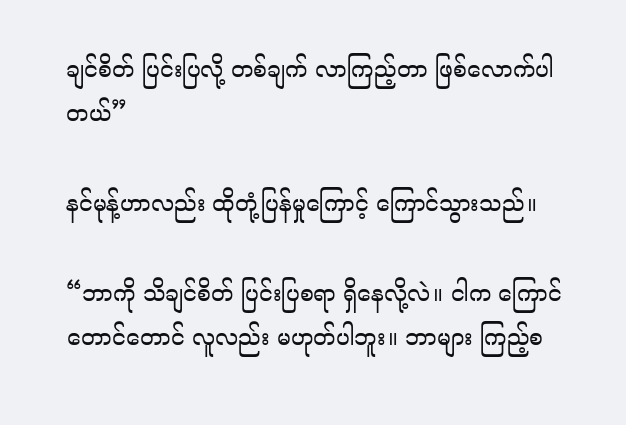ချင်စိတ် ပြင်းပြလို့ တစ်ချက် လာကြည့်တာ ဖြစ်လောက်ပါတယ်”

နင်မုန့်ဟာလည်း ထိုတုံ့ပြန်မှုကြောင့် ကြောင်သွားသည်။

“ဘာကို သိချင်စိတ် ပြင်းပြစရာ ရှိနေလို့လဲ။ ငါက ကြောင်တောင်တောင် လူလည်း မဟုတ်ပါဘူး။ ဘာများ ကြည့်စ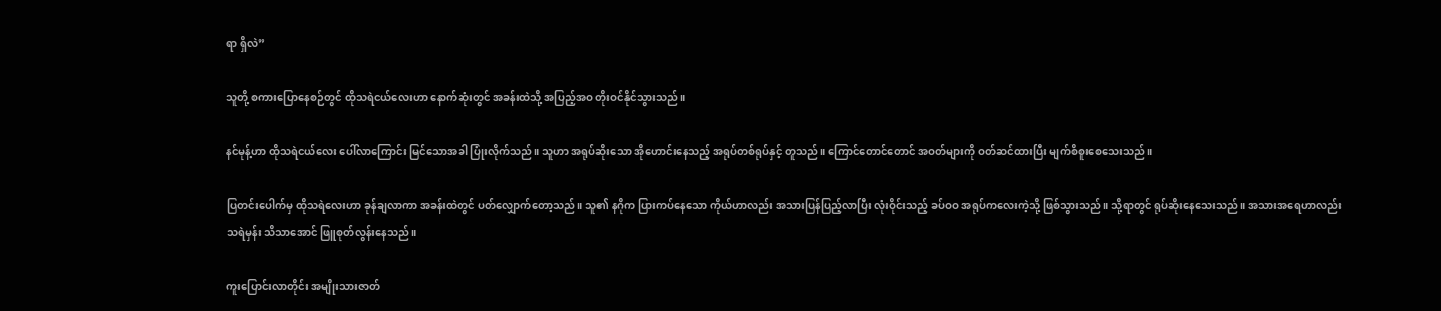ရာ ရှိလဲ”

သူတို့ စကားပြောနေစဉ်တွင် ထိုသရဲငယ်လေးဟာ နောက်ဆုံးတွင် အခန်းထဲသို့ အပြည့်အဝ တိုးဝင်နိုင်သွားသည်။

နင်မုန့်ဟာ ထိုသရဲငယ်လေး ပေါ်လာကြောင်း မြင်သောအခါ ပြုံးလိုက်သည်။ သူဟာ အရုပ်ဆိုးသော အိုဟောင်းနေသည့် အရုပ်တစ်ရုပ်နှင့် တူသည်။ ကြောင်တောင်တောင် အဝတ်များကို ဝတ်ဆင်ထားပြီး မျက်စိစူးစေသေးသည်။

ပြတင်းပေါက်မှ ထိုသရဲလေးဟာ ခုန်ချလာကာ အခန်းထဲတွင် ပတ်လျှောက်တော့သည်။ သူ၏ နဂိုက ပြားကပ်နေသော ကိုယ်ဟာလည်း အသားပြန်ပြည့်လာပြီး လုံးဝိုင်းသည့် ခပ်ဝဝ အရုပ်ကလေးကဲ့သို့ ဖြစ်သွားသည်။ သို့ရာတွင် ရုပ်ဆိုးနေသေးသည်။ အသားအရေဟာလည်း သရဲမှန်း သိသာအောင် ဖြူစုတ်လွန်းနေသည်။

ကူးပြောင်းလာတိုင်း အမျိုးသားဇာတ်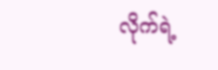လိုက်ရဲ့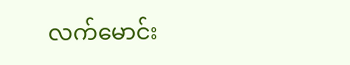လက်မောင်း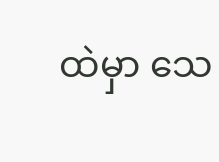ထဲမှာ သေ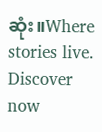ဆုံး။Where stories live. Discover now